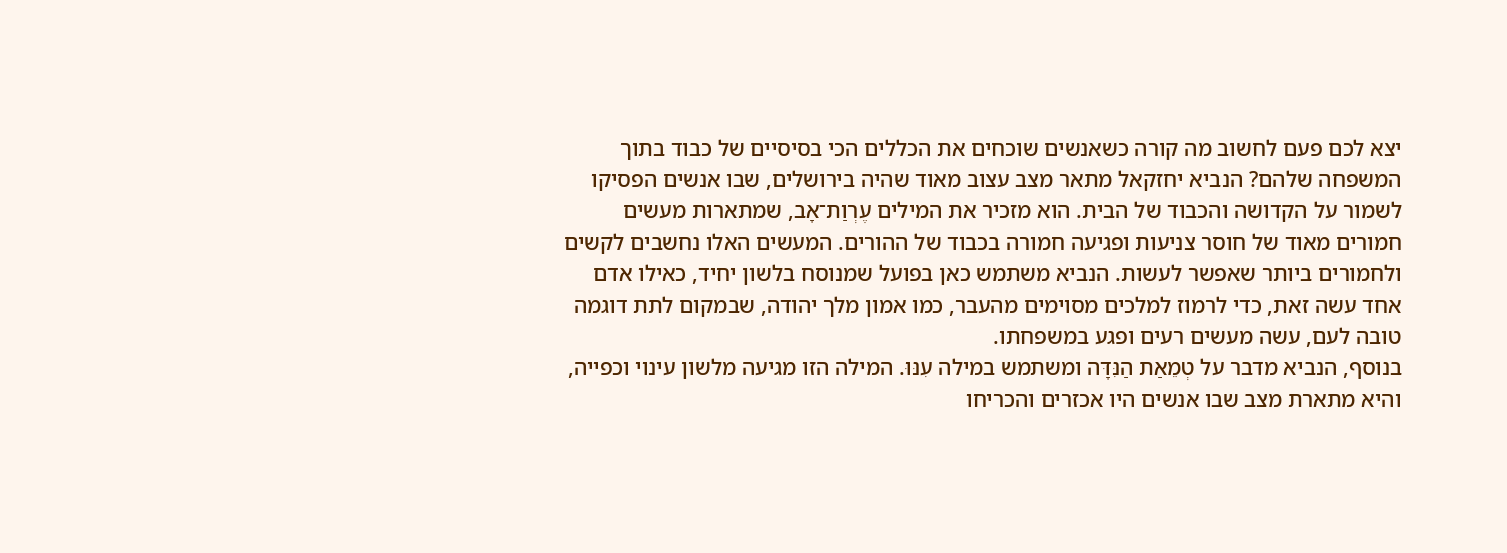יצא לכם פעם לחשוב מה קורה כשאנשים שוכחים את הכללים הכי בסיסיים של כבוד בתוך המשפחה שלהם? הנביא יחזקאל מתאר מצב עצוב מאוד שהיה בירושלים, שבו אנשים הפסיקו לשמור על הקדושה והכבוד של הבית. הוא מזכיר את המילים עֶרְוַת־אָב, שמתארות מעשים חמורים מאוד של חוסר צניעות ופגיעה חמורה בכבוד של ההורים. המעשים האלו נחשבים לקשים ולחמורים ביותר שאפשר לעשות. הנביא משתמש כאן בפועל שמנוסח בלשון יחיד, כאילו אדם אחד עשה זאת, כדי לרמוז למלכים מסוימים מהעבר, כמו אמון מלך יהודה, שבמקום לתת דוגמה טובה לעם, עשה מעשים רעים ופגע במשפחתו.
בנוסף, הנביא מדבר על טְמֵאַת הַנִּדָּה ומשתמש במילה עִנּוּ. המילה הזו מגיעה מלשון עינוי וכפייה, והיא מתארת מצב שבו אנשים היו אכזרים והכריחו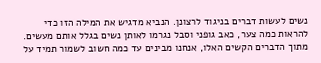נשים לעשות דברים בניגוד לרצונן. הנביא מדגיש את המילה הזו כדי להראות כמה צער, כאב גופני וסבל נגרמו לאותן נשים בגלל אותם מעשים. מתוך הדברים הקשים האלו, אנחנו מבינים עד כמה חשוב לשמור תמיד על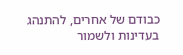כבודם של אחרים, להתנהג בעדינות ולשמור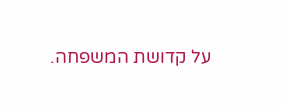על קדושת המשפחה.